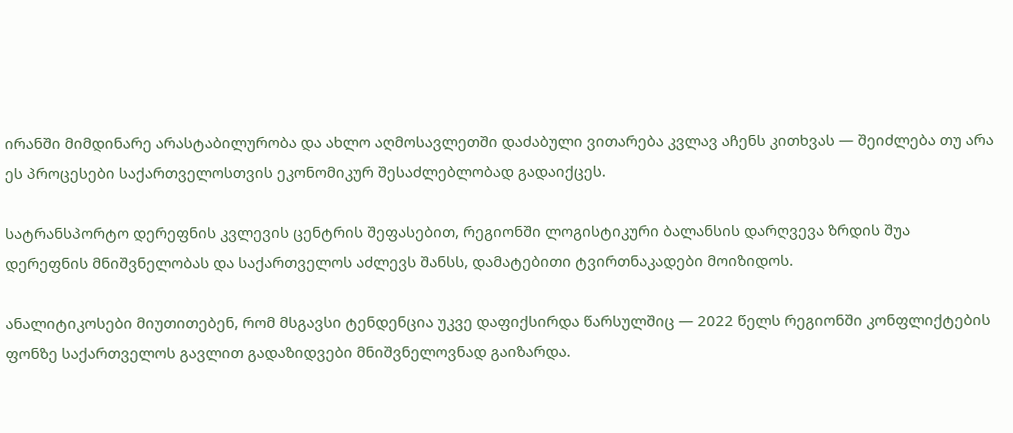ირანში მიმდინარე არასტაბილურობა და ახლო აღმოსავლეთში დაძაბული ვითარება კვლავ აჩენს კითხვას — შეიძლება თუ არა ეს პროცესები საქართველოსთვის ეკონომიკურ შესაძლებლობად გადაიქცეს.

სატრანსპორტო დერეფნის კვლევის ცენტრის შეფასებით, რეგიონში ლოგისტიკური ბალანსის დარღვევა ზრდის შუა დერეფნის მნიშვნელობას და საქართველოს აძლევს შანსს, დამატებითი ტვირთნაკადები მოიზიდოს.

ანალიტიკოსები მიუთითებენ, რომ მსგავსი ტენდენცია უკვე დაფიქსირდა წარსულშიც — 2022 წელს რეგიონში კონფლიქტების ფონზე საქართველოს გავლით გადაზიდვები მნიშვნელოვნად გაიზარდა.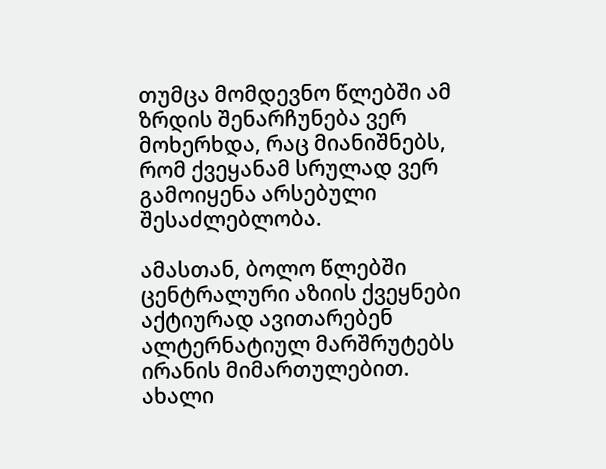თუმცა მომდევნო წლებში ამ ზრდის შენარჩუნება ვერ მოხერხდა, რაც მიანიშნებს, რომ ქვეყანამ სრულად ვერ გამოიყენა არსებული შესაძლებლობა.

ამასთან, ბოლო წლებში ცენტრალური აზიის ქვეყნები აქტიურად ავითარებენ ალტერნატიულ მარშრუტებს ირანის მიმართულებით. ახალი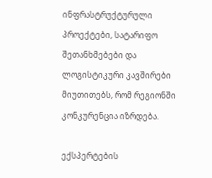ინფრასტრუქტურული პროექტები, სატარიფო შეთანხმებები და ლოგისტიკური კავშირები მიუთითებს, რომ რეგიონში კონკურენცია იზრდება.

ექსპერტების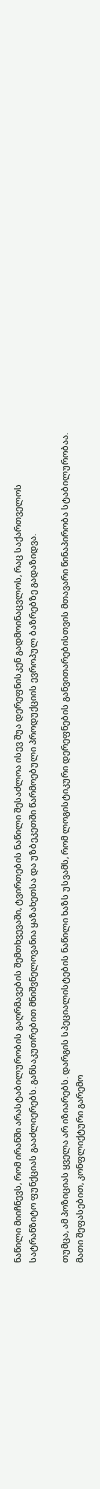ნაწილი მიიჩნევს, რომ ირანში არასტაბილურობის გაღრმავების შემთხვევაში, ტვირთების ნაწილი შესაძლოა ისევ შუა დერეფნისკენ გადმოინაცვლოს, რაც საქართველოს სატრანზიტო ფუნქციას გააძლიერებს. განსაკუთრებით მნიშვნელოვანია ყაზახეთსა და უზბეკეთში წარმოებული პროდუქციის ევროპულ ბაზრებზე გადაზიდვა.

თუმცა, ამ პოზიციას ყველა არ იზიარებს. დარგის სპეციალისტების ნაწილი ხაზს უსვამს, რომ ლოგისტიკური დერეფნების განვითარებისთვის მთავარი წინაპირობა სტაბილურობაა. მათი შეფასებით, კონფლიქტური გარემო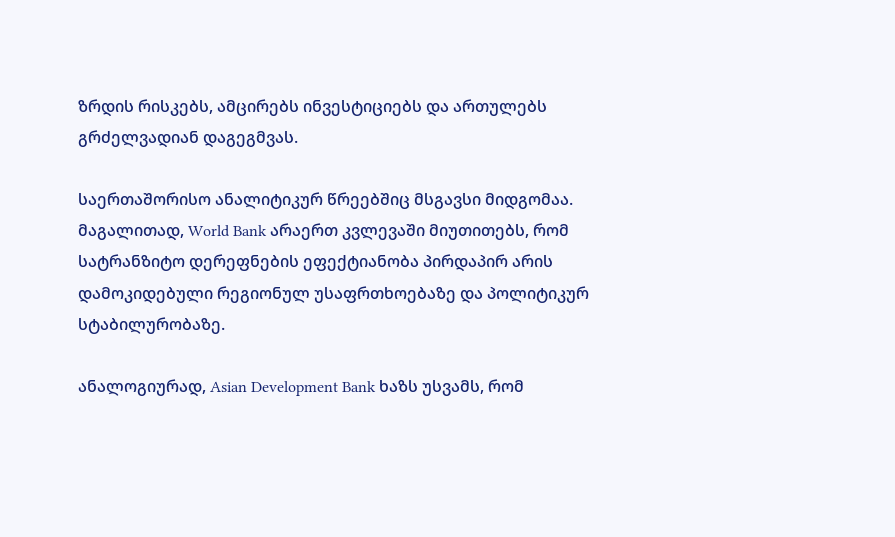ზრდის რისკებს, ამცირებს ინვესტიციებს და ართულებს გრძელვადიან დაგეგმვას.

საერთაშორისო ანალიტიკურ წრეებშიც მსგავსი მიდგომაა. მაგალითად, World Bank არაერთ კვლევაში მიუთითებს, რომ სატრანზიტო დერეფნების ეფექტიანობა პირდაპირ არის დამოკიდებული რეგიონულ უსაფრთხოებაზე და პოლიტიკურ სტაბილურობაზე.

ანალოგიურად, Asian Development Bank ხაზს უსვამს, რომ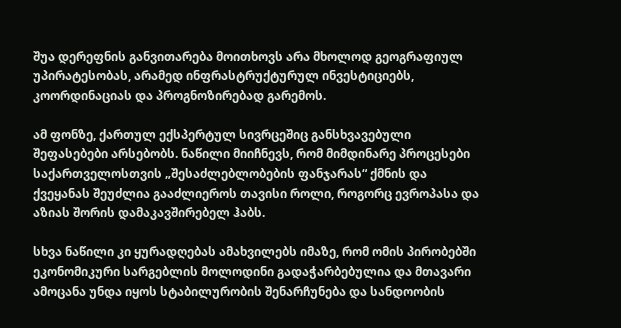შუა დერეფნის განვითარება მოითხოვს არა მხოლოდ გეოგრაფიულ უპირატესობას, არამედ ინფრასტრუქტურულ ინვესტიციებს, კოორდინაციას და პროგნოზირებად გარემოს.

ამ ფონზე, ქართულ ექსპერტულ სივრცეშიც განსხვავებული შეფასებები არსებობს. ნაწილი მიიჩნევს, რომ მიმდინარე პროცესები საქართველოსთვის „შესაძლებლობების ფანჯარას“ ქმნის და ქვეყანას შეუძლია გააძლიეროს თავისი როლი, როგორც ევროპასა და აზიას შორის დამაკავშირებელ ჰაბს.

სხვა ნაწილი კი ყურადღებას ამახვილებს იმაზე, რომ ომის პირობებში ეკონომიკური სარგებლის მოლოდინი გადაჭარბებულია და მთავარი ამოცანა უნდა იყოს სტაბილურობის შენარჩუნება და სანდოობის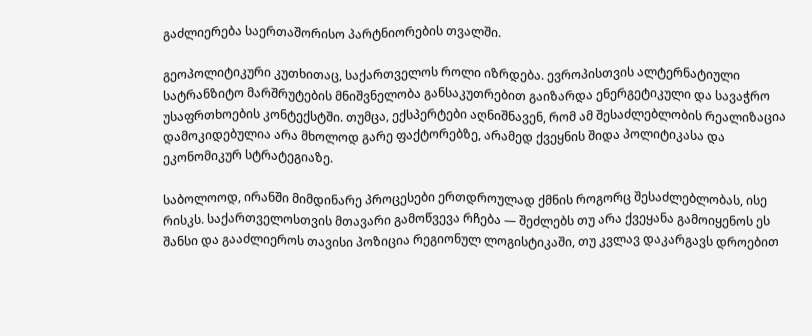გაძლიერება საერთაშორისო პარტნიორების თვალში.

გეოპოლიტიკური კუთხითაც, საქართველოს როლი იზრდება. ევროპისთვის ალტერნატიული სატრანზიტო მარშრუტების მნიშვნელობა განსაკუთრებით გაიზარდა ენერგეტიკული და სავაჭრო უსაფრთხოების კონტექსტში. თუმცა, ექსპერტები აღნიშნავენ, რომ ამ შესაძლებლობის რეალიზაცია დამოკიდებულია არა მხოლოდ გარე ფაქტორებზე, არამედ ქვეყნის შიდა პოლიტიკასა და ეკონომიკურ სტრატეგიაზე.

საბოლოოდ, ირანში მიმდინარე პროცესები ერთდროულად ქმნის როგორც შესაძლებლობას, ისე რისკს. საქართველოსთვის მთავარი გამოწვევა რჩება — შეძლებს თუ არა ქვეყანა გამოიყენოს ეს შანსი და გააძლიეროს თავისი პოზიცია რეგიონულ ლოგისტიკაში, თუ კვლავ დაკარგავს დროებით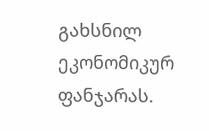გახსნილ ეკონომიკურ ფანჯარას.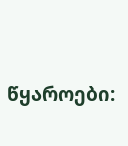წყაროები: